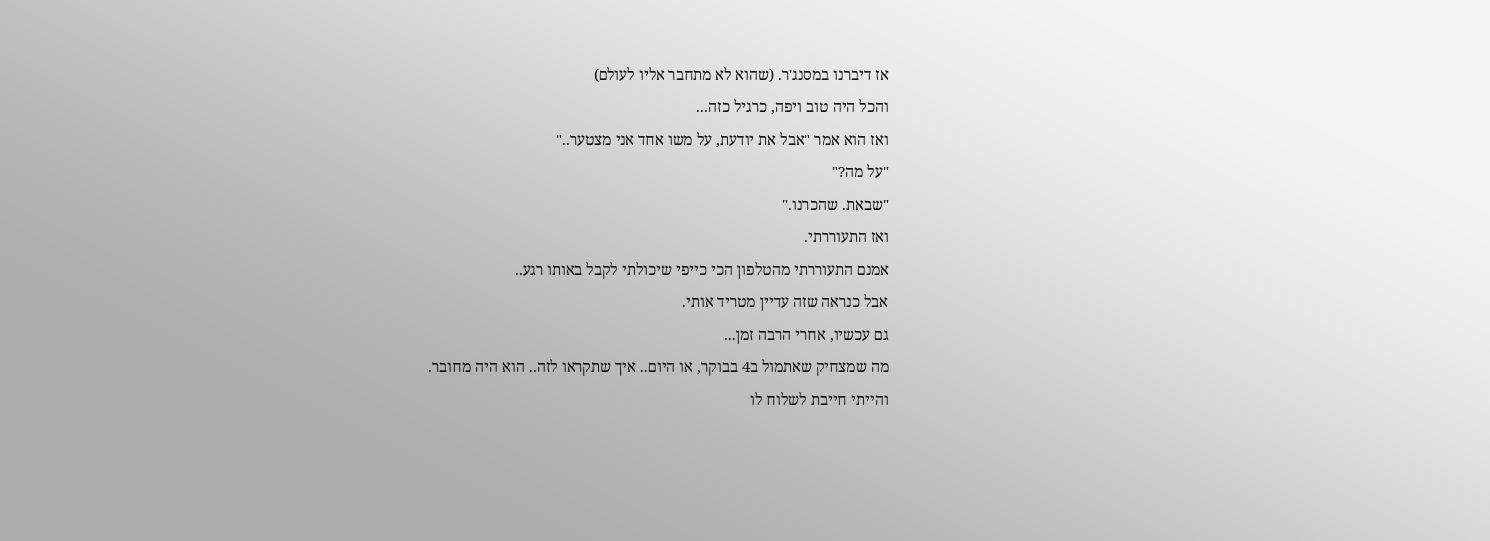אז דיברנו במסנג'ר. (שהוא לא מתחבר אליו לעולם)
והכל היה טוב ויפה, כרגיל כזה...
ואז הוא אמר "אבל את יודעת, על משו אחד אני מצטער.."
"על מה?"
"שבאת. שהכרנו."
ואז התעוררתי.
אמנם התעוררתי מהטלפון הכי כייפי שיכולתי לקבל באותו רגע..
אבל כנראה שזה עדיין מטריד אותי.
גם עכשיו, אחרי הרבה זמן...
מה שמצחיק שאתמול ב4 בבוקר, או היום.. איך שתקראו לזה.. הוא היה מחובר.
והייתי חייבת לשלוח לו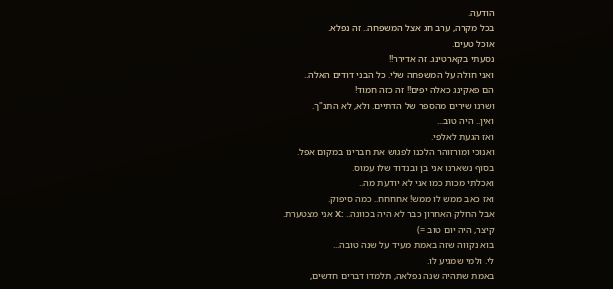הודעה.
בכל מקרה, ערב חג אצל המשפחה.. זה נפלא.
אוכל טעים.
נסעתי בקארטינג. זה אדירר!!
ואני חולה על המשפחה שלי. כל הבני דודים האלה..
הם פאקינג כאלה יפים!! זה כזה חמוד!
ושרנו שירים מהספר של הדתיים. ולא, לא התנ"ך.
ואין.. היה טוב...
ואז הגעת לאלפי.
ואנוכי ומורזוהר הלכנו לפגוש את חברינו במקום אפל.
בסוף נשארנו אני בן ובנדוד שלו עמוס.
ואכלתי מכות כמו אני לא יודעת מה..
ואז כאב ממש לו ממש! אחחחח.. כמה סיפוק.
אבל החלק האחרון כבר לא היה בכוונה.. :X אני מצטערת.
קיצר, היה יום טוב =)
בוא נקווה שזה באמת מעיד על שנה טובה...
לי. ולמי שמגיע לו.
באמת שתהיה שנה נפלאה, תלמדו דברים חדשים,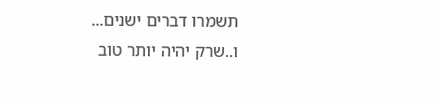תשמרו דברים ישנים...
ו..שרק יהיה יותר טוב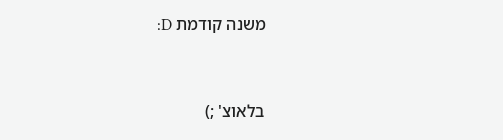משנה קודמת D:


בלאוצ' ;)